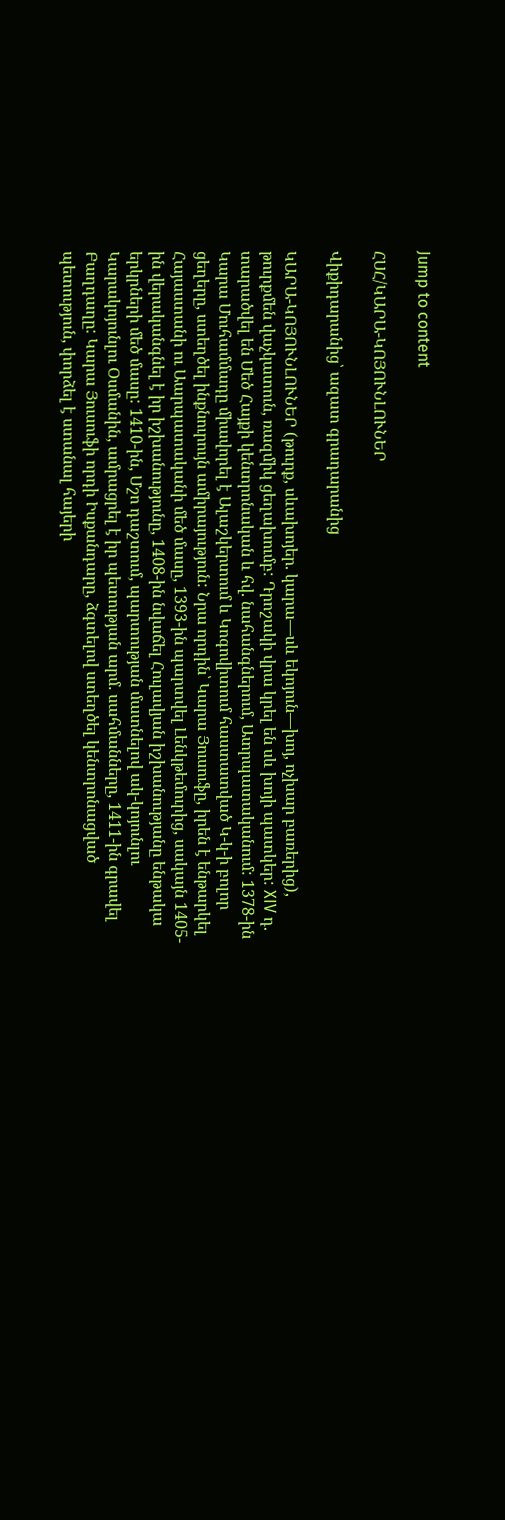Jump to content

ՀՍՀ/ԿԱՐԱ-ԿՈՅՈՒՆԼՈՒՆԵՐ

Վիքիդարանից՝ ազատ գրադարանից

ԿԱՐԱ-ԿՈՅՈՒՆԼՈՒՆԵՐ (թուրք, սևախոյեր. կարա—սև եկոյուն—խոյ, ոչխար բառերից), թուրքմեն վաչկատուն, ռազմիկ ցեղախումբ: Դրոշակի վրա կրել են սև խոյի պատկեր: XIV դ. տարածվել են Մեծ Հայքի կենտրոնական և հվ. նահանգներում, Ատրպատականում: 1378-ին Կարա Մուհամմադը միավորել է Ալաշկերտում և Կոգովիտում հաստատված Կ-կ-ի բոլոր ցեղերը, ստեղծել ինքնուրույն ամիրայություն: Նրա որդին՝ Կարա Յուսուֆը, իրեն է ենթարկել Հայաստանի ու Աարպատականի մեծ մասը, 1393-ին պարտվել Լենկթեմուրից, սակայն 1405-ին վերականգնել է իր իշխանությունը, 1408-ին նվաճել Հուլավյան իշխանությանը ենթակա երկրների մեծ մասը: 1410-ին, Մշո դաշտում, պարտության մատնելով ակ-կոյունլու Կարակոյունլու Օսմանին, ամրացրել է իր պետության արմ. սահմանները, 1411-ին գրավել Բաղդաղը: Կարա Յուսուֆի որդի Իսքանդարը, ձգտելով ստեղծել կենտրոնացված պետություն, փորձել է ստանալ հայերի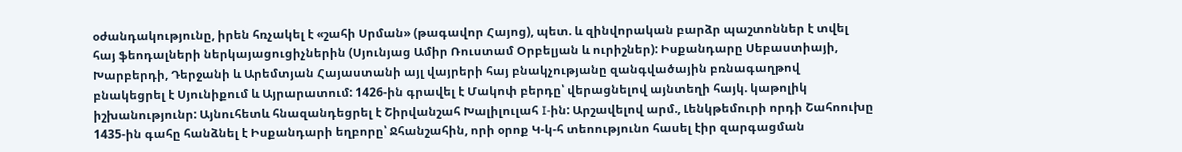օժանդակությունը, իրեն հռչակել է «շահի Սրման» (թագավոր Հայոց), պետ. և զինվորական բարձր պաշտոններ է տվել հայ ֆեոդալների ներկայացուցիչներին (Սյունյաց Ամիր Ռուստամ Օրբելյան և ուրիշներ): Իսքանդարը Սեբաստիայի, Խարբերդի, Դերջանի և Արեմտյան Հայաստանի այլ վայրերի հայ բնակչությանը զանգվածային բռնագաղթով բնակեցրել է Սյունիքում և Այրարատում: 1426-ին գրավել է Մակոփ բերդը՝ վերացնելով այնտեղի հայկ. կաթոլիկ իշխանությունր: Այնուհետև հնազանդեցրել է Շիրվանշահ Խալիլուլահ I-ին: Արշավելով արմ., Լենկթեմուրի որդի Շահոուխը 1435-ին գահը հանձնել է Իսքանդարի եղբորը՝ Ջհանշահին, որի օրոք Կ-կ-հ տեոությունո հասել էիր զարգացման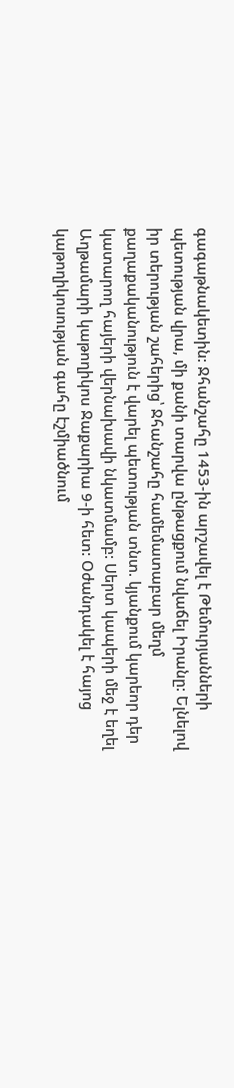գագաթնակետին: Ջհանշահը 1453-ին արշավել է Թեմուրյանների պետության վրա, մի քանի տարվա ընթացքում նվաճել Իրանը: Ելնելով իր տերության շահերից՝ Ջհանշահը համեմատաբար մեղմ քաղաքականություն է վարել պետության տնտ. կյանքում կարեոր դեր կատարող հայերի վերնախավի նկատմամբ: Սերտ կապերի մեջ է եղել Աղթամարի կաթողիկոս Ջաքարիա 9-ի հետ: Օժանդակել է հայոց կաթողիկոսության գահը էշմիածնում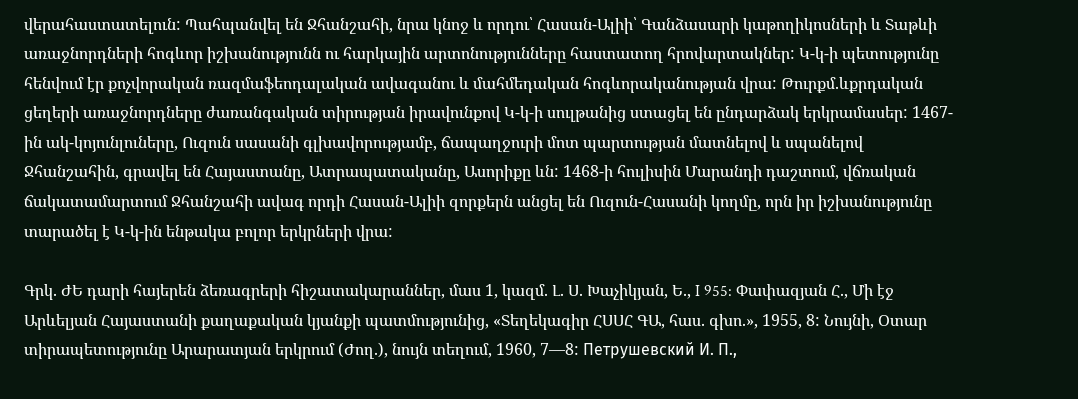վերահաստատելուն: Պահպանվել են Ջհանշահի, նրա կնոջ և որդու՝ Հասան-Ալիի՝ Գանձասարի կաթողիկոսների և Տաթևի առաջնորդների հոգևոր իշխանությունն ու հարկային արտոնությունները հաստատող հրովարտակներ: Կ-կ-ի պետությունը հենվում էր քոչվորական ռազմաֆեոդալական ավագանու և մահմեդական հոգևորականության վրա: Թուրքմ.ևքրդական ցեղերի առաջնորդները ժառանգական տիրության իրավունքով Կ-կ-ի սուլթանից ստացել են ընդարձակ երկրամասեր: 1467-ին ակ-կոյունլուները, Ուզուն սասանի գլխավորությամբ, ճապաղջուրի մոտ պարտության մատնելով և սպանելով Ջհանշահին, գրավել են Հայաստանը, Ատրապատականը, Ասորիքը ևն: 1468-ի հուլիսին Մարանդի դաշտում, վճռական ճակատամարտում Ջհանշահի ավագ որդի Հասան-Ալիի զորքերն անցել են Ուզուն-Հասանի կողմը, որն իր իշխանությունը տարածել է Կ-կ-ին ենթակա բոլոր երկրների վրա:

Գրկ. ԺԵ դարի հայերեն ձեռագրերի հիշատակարաններ, մաս 1, կազմ. Լ. Ս. Խաչիկյան, Ե., I 955: Փափազյան Հ., Մի էջ Արևելյան Հայաստանի քաղաքական կյանքի պատմությունից, «Տեղեկագիր ՀՍՍՀ ԳԱ, հաս. գխո.», 1955, 8: Նույնի, Օտար տիրապետությունը Արարատյան երկրում (Ժող.), նույն տեղում, 1960, 7—8: Петрушевский И. П.,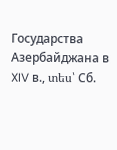Государства Азербайджана в XIV в., տես՝ Сб.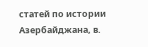статей по истории Азербайджана, в.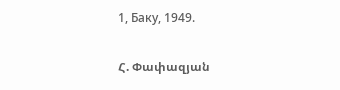1, Баку, 1949.

Հ. Փափազյան